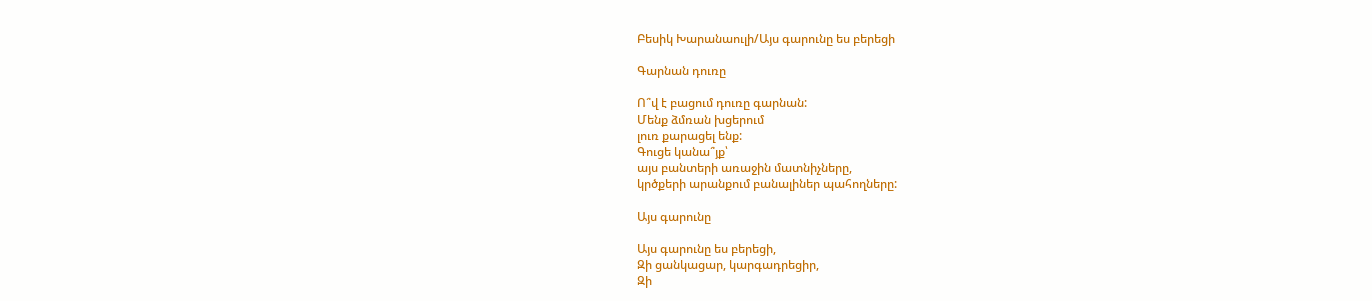Բեսիկ Խարանաուլի/Այս գարունը ես բերեցի

Գարնան դուռը

Ո՞վ է բացում դուռը գարնան:
Մենք ձմռան խցերում
լուռ քարացել ենք:
Գուցե կանա՞յք՝
այս բանտերի առաջին մատնիչները,
կրծքերի արանքում բանալիներ պահողները:

Այս գարունը

Այս գարունը ես բերեցի,
Զի ցանկացար, կարգադրեցիր,
Զի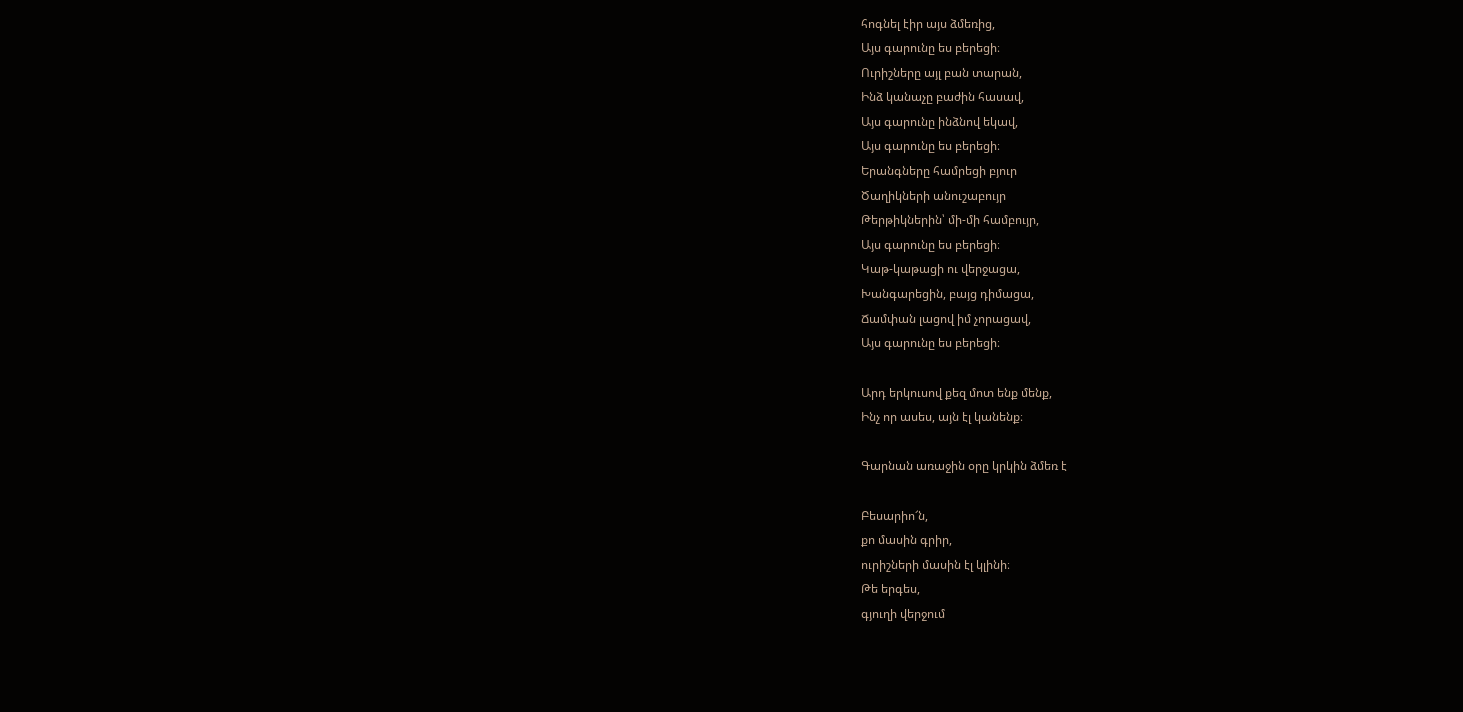հոգնել էիր այս ձմեռից,
Այս գարունը ես բերեցի։
Ուրիշները այլ բան տարան,
Ինձ կանաչը բաժին հասավ,
Այս գարունը ինձնով եկավ,
Այս գարունը ես բերեցի։
Երանգները համրեցի բյուր
Ծաղիկների անուշաբույր
Թերթիկներին՝ մի-մի համբույր,
Այս գարունը ես բերեցի։
Կաթ-կաթացի ու վերջացա,
Խանգարեցին, բայց դիմացա,
Ճամփան լացով իմ չորացավ,
Այս գարունը ես բերեցի։

Արդ երկուսով քեզ մոտ ենք մենք,
Ինչ որ ասես, այն էլ կանենք։

Գարնան առաջին օրը կրկին ձմեռ է

Բեսարիո՜ն,
քո մասին գրիր,
ուրիշների մասին էլ կլինի։
Թե երգես,
գյուղի վերջում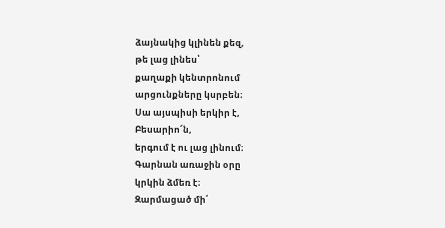ձայնակից կլինեն քեզ,
թե լաց լինես՝
քաղաքի կենտրոնում
արցունքները կսրբեն։
Սա այսպիսի երկիր է,
Բեսարիո՜ն,
երգում է ու լաց լինում։
Գարնան առաջին օրը
կրկին ձմեռ է։
Զարմացած մի՛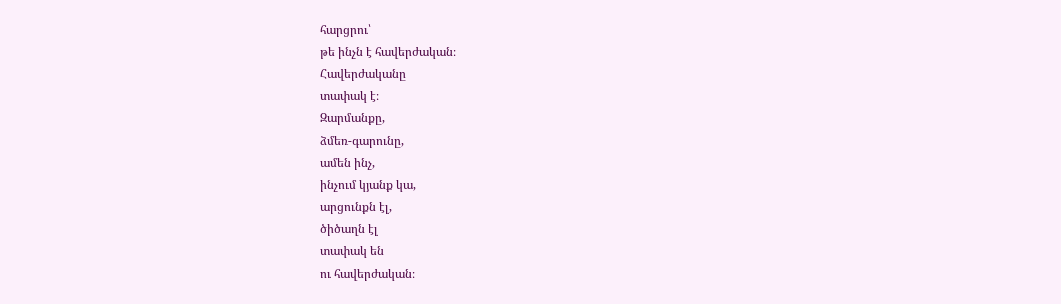հարցրու՝
թե ինչն է հավերժական։
Հավերժականը
տափակ է։
Զարմանքը,
ձմեռ-գարունը,
ամեն ինչ,
ինչում կյանք կա,
արցունքն էլ,
ծիծաղն էլ
տափակ են
ու հավերժական։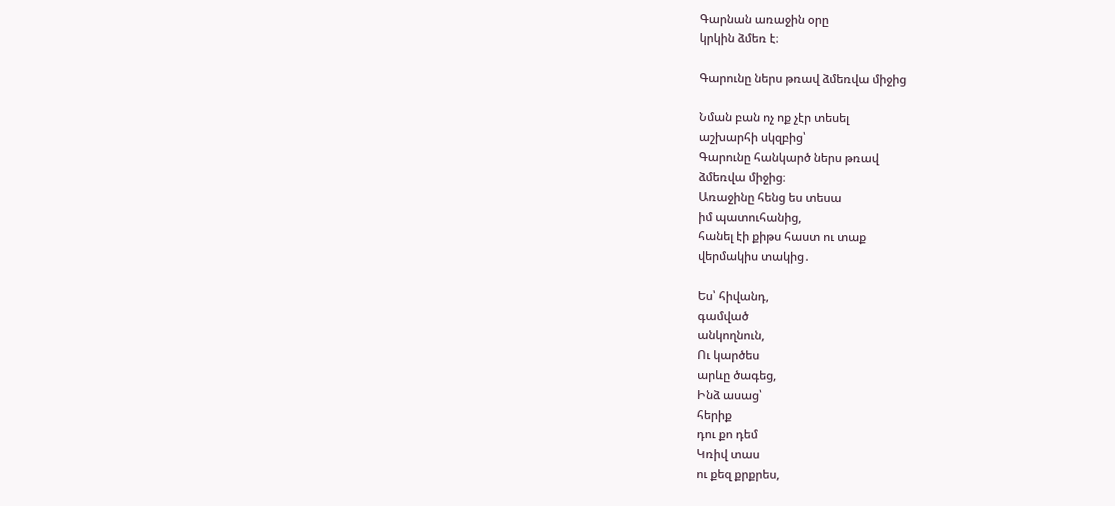Գարնան առաջին օրը
կրկին ձմեռ է։

Գարունը ներս թռավ ձմեռվա միջից

Նման բան ոչ ոք չէր տեսել
աշխարհի սկզբից՝
Գարունը հանկարծ ներս թռավ
ձմեռվա միջից։
Առաջինը հենց ես տեսա
իմ պատուհանից,
հանել էի քիթս հաստ ու տաք
վերմակիս տակից․

Ես՝ հիվանդ,
գամված
անկողնուն,
Ու կարծես
արևը ծագեց,
Ինձ ասաց՝
հերիք
դու քո դեմ
Կռիվ տաս
ու քեզ քրքրես,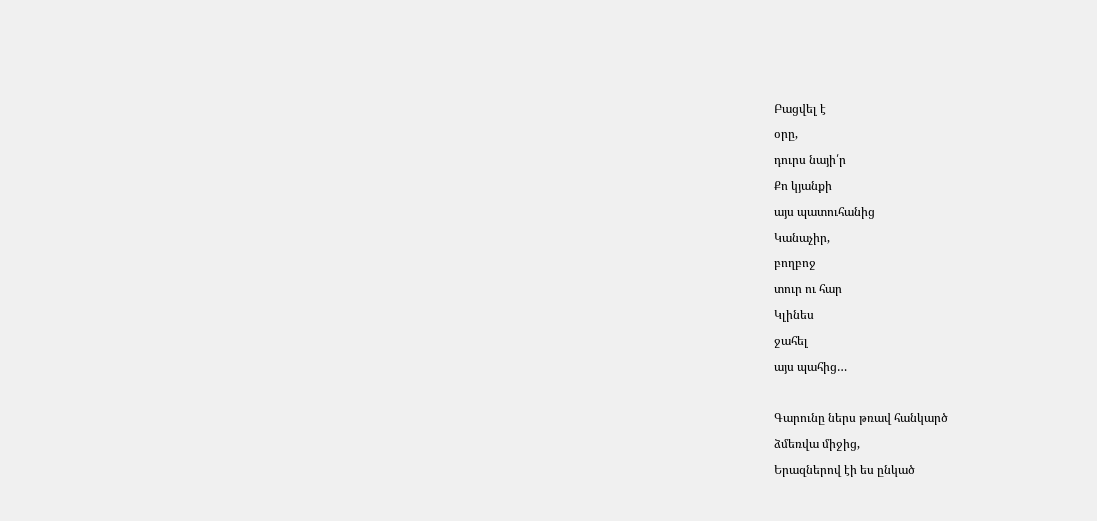Բացվել է
օրը,
դուրս նայի՛ր
Քո կյանքի
այս պատուհանից
Կանաչիր,
բողբոջ
տուր ու հար
Կլինես
ջահել
այս պահից…

Գարունը ներս թռավ հանկարծ
ձմեռվա միջից,
Երազներով էի ես ընկած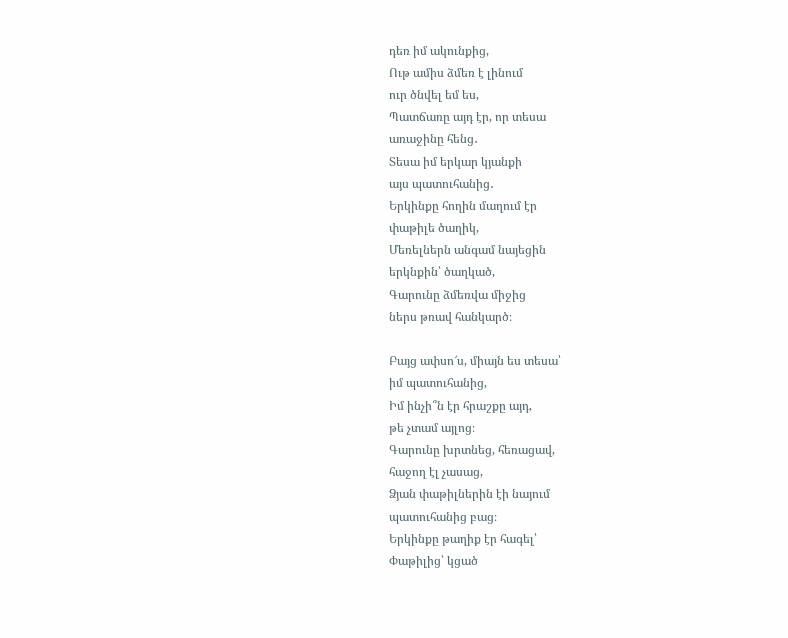դեռ իմ ակունքից,
Ութ ամիս ձմեռ է լինում
ուր ծնվել եմ ես,
Պատճառը այդ էր, որ տեսա
առաջինը հենց․
Տեսա իմ երկար կյանքի
այս պատուհանից․
Երկինքը հողին մաղում էր
փաթիլե ծաղիկ,
Մեռելներն անգամ նայեցին
երկնքին՝ ծաղկած,
Գարունը ձմեռվա միջից
ներս թռավ հանկարծ։

Բայց ափսո՜ս, միայն ես տեսա՝
իմ պատուհանից,
Իմ ինչի՞ն էր հրաշքը այդ,
թե չտամ այլոց։
Գարունը խրտնեց, հեռացավ,
հաջող էլ չասաց,
Ձյան փաթիլներին էի նայում
պատուհանից բաց։
Երկինքը թաղիք էր հագել՝
Փաթիլից՝ կցած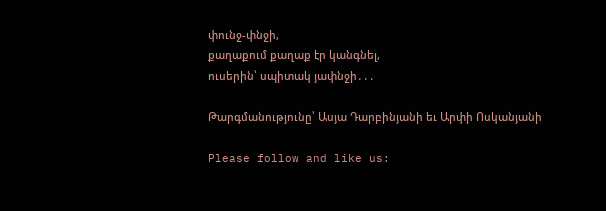փունջ-փնջի,
քաղաքում քաղաք էր կանգնել,
ուսերին՝ սպիտակ յափնջի․․․

Թարգմանությունը՝ Ասյա Դարբինյանի եւ Արփի Ոսկանյանի

Please follow and like us: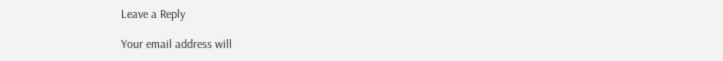Leave a Reply

Your email address will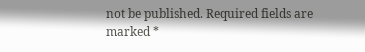not be published. Required fields are marked *